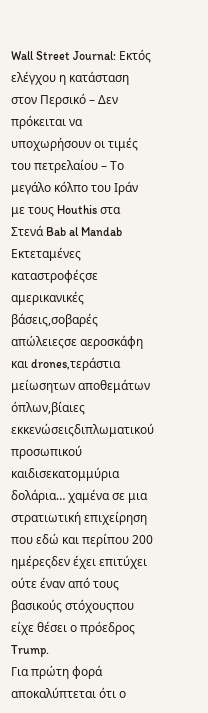Wall Street Journal: Εκτός ελέγχου η κατάσταση στον Περσικό – Δεν πρόκειται να υποχωρήσουν οι τιμές του πετρελαίου – Το μεγάλο κόλπο του Ιράν με τους Houthis στα Στενά Bab al Mandab
Εκτεταμένες καταστροφέςσε αμερικανικές βάσεις,σοβαρές απώλειεςσε αεροσκάφη και drones,τεράστια μείωσητων αποθεμάτων όπλων,βίαιες εκκενώσειςδιπλωματικού προσωπικού καιδισεκατομμύρια δολάρια… χαμένα σε μια στρατιωτική επιχείρηση που εδώ και περίπου 200 ημέρεςδεν έχει επιτύχει ούτε έναν από τους βασικούς στόχουςπου είχε θέσει ο πρόεδρος Trump.
Για πρώτη φορά αποκαλύπτεται ότι ο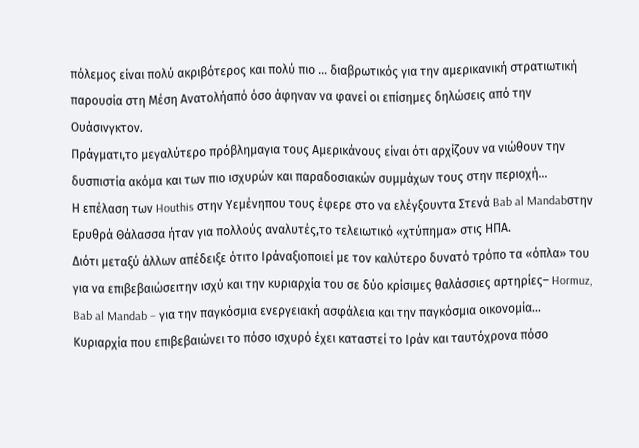πόλεμος είναι πολύ ακριβότερος και πολύ πιο … διαβρωτικός για την αμερικανική στρατιωτική παρουσία στη Μέση Ανατολήαπό όσο άφηναν να φανεί οι επίσημες δηλώσεις από την Ουάσινγκτον.
Πράγματι,το μεγαλύτερο πρόβλημαγια τους Αμερικάνους είναι ότι αρχίζουν να νιώθουν την δυσπιστία ακόμα και των πιο ισχυρών και παραδοσιακών συμμάχων τους στην περιοχή…
Η επέλαση των Houthis στην Υεμένηπου τους έφερε στο να ελέγξουντα Στενά Bab al Mandabστην Ερυθρά Θάλασσα ήταν για πολλούς αναλυτές,το τελειωτικό «χτύπημα» στις ΗΠΑ.
Διότι μεταξύ άλλων απέδειξε ότιτο Ιράναξιοποιεί με τον καλύτερο δυνατό τρόπο τα «όπλα» του για να επιβεβαιώσειτην ισχύ και την κυριαρχία του σε δύο κρίσιμες θαλάσσιες αρτηρίες– Hormuz, Bab al Mandab – για την παγκόσμια ενεργειακή ασφάλεια και την παγκόσμια οικονομία…
Κυριαρχία που επιβεβαιώνει το πόσο ισχυρό έχει καταστεί το Ιράν και ταυτόχρονα πόσο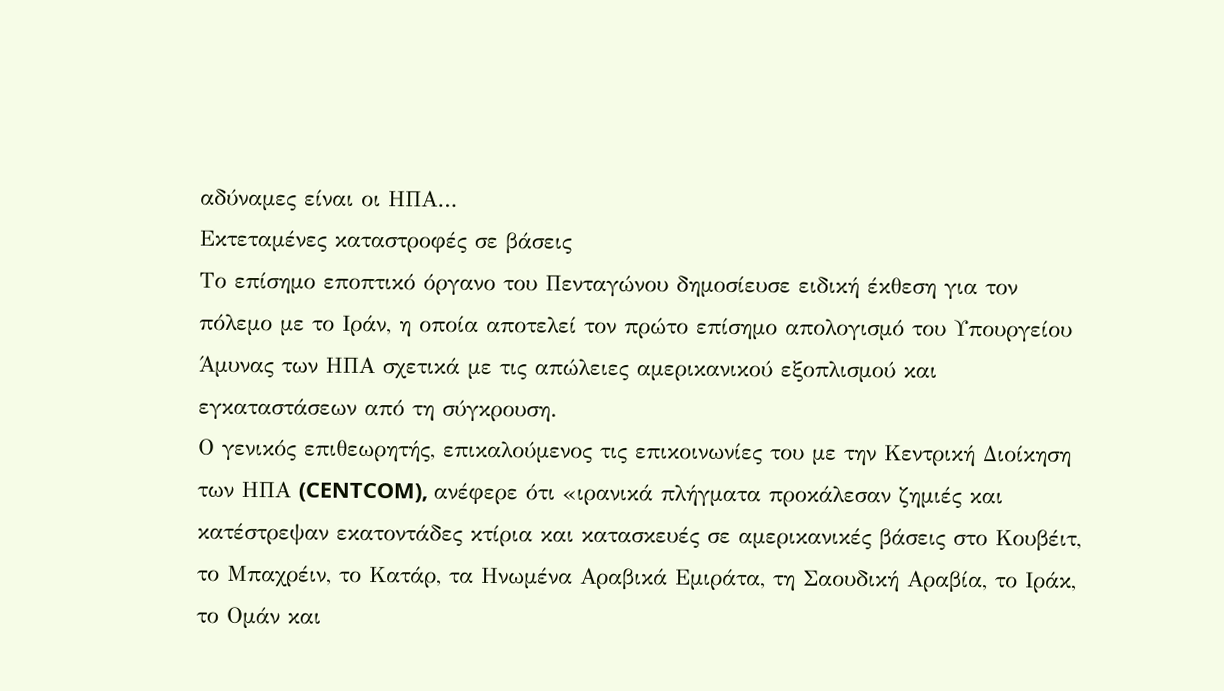αδύναμες είναι οι ΗΠΑ…
Εκτεταμένες καταστροφές σε βάσεις
Το επίσημο εποπτικό όργανο του Πενταγώνου δημοσίευσε ειδική έκθεση για τον πόλεμο με το Ιράν, η οποία αποτελεί τον πρώτο επίσημο απολογισμό του Υπουργείου Άμυνας των ΗΠΑ σχετικά με τις απώλειες αμερικανικού εξοπλισμού και εγκαταστάσεων από τη σύγκρουση.
Ο γενικός επιθεωρητής, επικαλούμενος τις επικοινωνίες του με την Κεντρική Διοίκηση των ΗΠΑ (CENTCOM), ανέφερε ότι «ιρανικά πλήγματα προκάλεσαν ζημιές και κατέστρεψαν εκατοντάδες κτίρια και κατασκευές σε αμερικανικές βάσεις στο Κουβέιτ, το Μπαχρέιν, το Κατάρ, τα Ηνωμένα Αραβικά Εμιράτα, τη Σαουδική Αραβία, το Ιράκ, το Ομάν και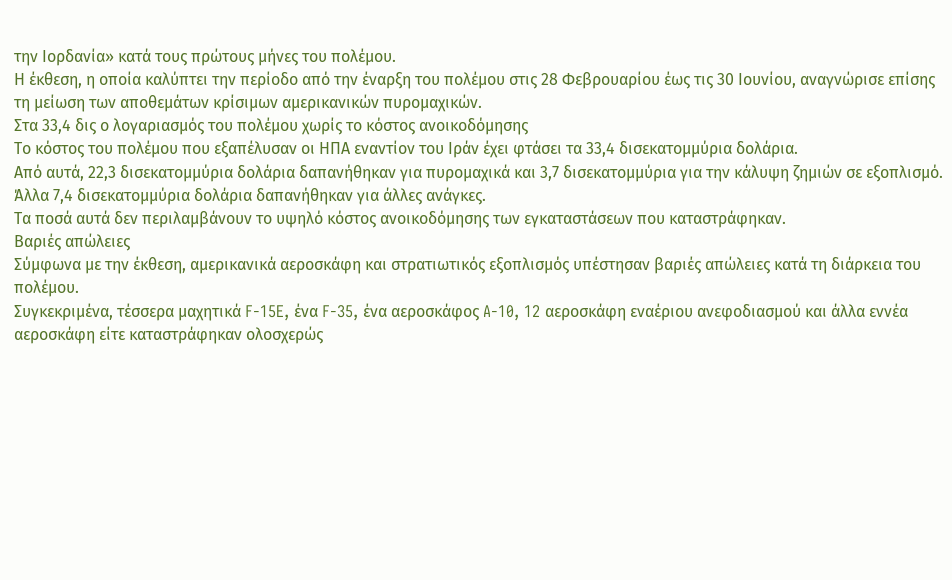την Ιορδανία» κατά τους πρώτους μήνες του πολέμου.
Η έκθεση, η οποία καλύπτει την περίοδο από την έναρξη του πολέμου στις 28 Φεβρουαρίου έως τις 30 Ιουνίου, αναγνώρισε επίσης τη μείωση των αποθεμάτων κρίσιμων αμερικανικών πυρομαχικών.
Στα 33,4 δις ο λογαριασμός του πολέμου χωρίς το κόστος ανοικοδόμησης
Tο κόστος του πολέμου που εξαπέλυσαν οι ΗΠΑ εναντίον του Ιράν έχει φτάσει τα 33,4 δισεκατομμύρια δολάρια.
Από αυτά, 22,3 δισεκατομμύρια δολάρια δαπανήθηκαν για πυρομαχικά και 3,7 δισεκατομμύρια για την κάλυψη ζημιών σε εξοπλισμό.
Άλλα 7,4 δισεκατομμύρια δολάρια δαπανήθηκαν για άλλες ανάγκες.
Τα ποσά αυτά δεν περιλαμβάνουν το υψηλό κόστος ανοικοδόμησης των εγκαταστάσεων που καταστράφηκαν.
Βαριές απώλειες
Σύμφωνα με την έκθεση, αμερικανικά αεροσκάφη και στρατιωτικός εξοπλισμός υπέστησαν βαριές απώλειες κατά τη διάρκεια του πολέμου.
Συγκεκριμένα, τέσσερα μαχητικά F-15E, ένα F-35, ένα αεροσκάφος A-10, 12 αεροσκάφη εναέριου ανεφοδιασμού και άλλα εννέα αεροσκάφη είτε καταστράφηκαν ολοσχερώς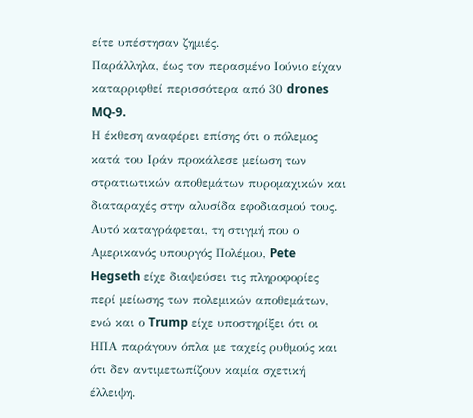είτε υπέστησαν ζημιές.
Παράλληλα, έως τον περασμένο Ιούνιο είχαν καταρριφθεί περισσότερα από 30 drones MQ-9.
Η έκθεση αναφέρει επίσης ότι ο πόλεμος κατά του Ιράν προκάλεσε μείωση των στρατιωτικών αποθεμάτων πυρομαχικών και διαταραχές στην αλυσίδα εφοδιασμού τους.
Αυτό καταγράφεται, τη στιγμή που ο Αμερικανός υπουργός Πολέμου, Pete Hegseth είχε διαψεύσει τις πληροφορίες περί μείωσης των πολεμικών αποθεμάτων, ενώ και ο Trump είχε υποστηρίξει ότι οι ΗΠΑ παράγουν όπλα με ταχείς ρυθμούς και ότι δεν αντιμετωπίζουν καμία σχετική έλλειψη.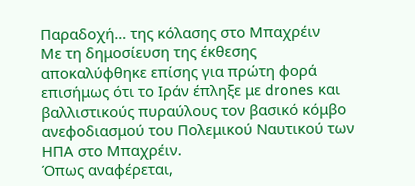Παραδοχή… της κόλασης στο Μπαχρέιν
Με τη δημοσίευση της έκθεσης αποκαλύφθηκε επίσης για πρώτη φορά επισήμως ότι το Ιράν έπληξε με drones και βαλλιστικούς πυραύλους τον βασικό κόμβο ανεφοδιασμού του Πολεμικού Ναυτικού των ΗΠΑ στο Μπαχρέιν.
Όπως αναφέρεται,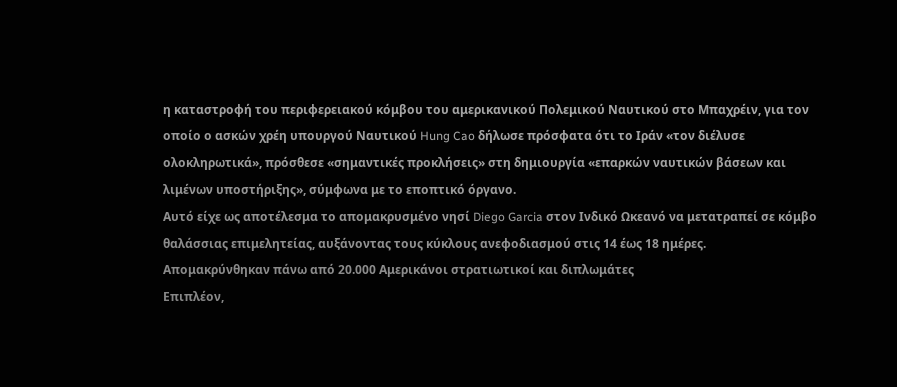η καταστροφή του περιφερειακού κόμβου του αμερικανικού Πολεμικού Ναυτικού στο Μπαχρέιν, για τον οποίο ο ασκών χρέη υπουργού Ναυτικού Hung Cao δήλωσε πρόσφατα ότι το Ιράν «τον διέλυσε ολοκληρωτικά», πρόσθεσε «σημαντικές προκλήσεις» στη δημιουργία «επαρκών ναυτικών βάσεων και λιμένων υποστήριξης», σύμφωνα με το εποπτικό όργανο.
Αυτό είχε ως αποτέλεσμα το απομακρυσμένο νησί Diego Garcia στον Ινδικό Ωκεανό να μετατραπεί σε κόμβο θαλάσσιας επιμελητείας, αυξάνοντας τους κύκλους ανεφοδιασμού στις 14 έως 18 ημέρες.
Απομακρύνθηκαν πάνω από 20.000 Αμερικάνοι στρατιωτικοί και διπλωμάτες
Επιπλέον,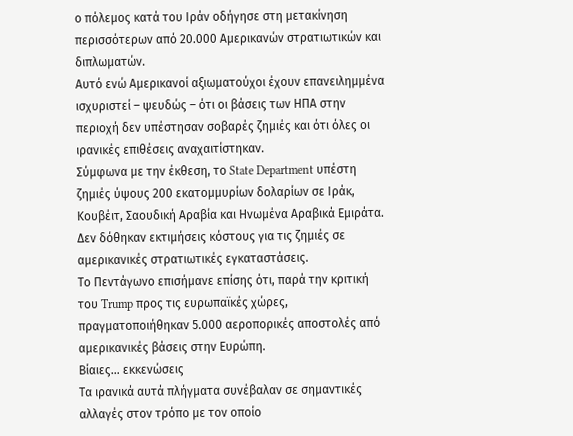ο πόλεμος κατά του Ιράν οδήγησε στη μετακίνηση περισσότερων από 20.000 Αμερικανών στρατιωτικών και διπλωματών.
Αυτό ενώ Αμερικανοί αξιωματούχοι έχουν επανειλημμένα ισχυριστεί – ψευδώς – ότι οι βάσεις των ΗΠΑ στην περιοχή δεν υπέστησαν σοβαρές ζημιές και ότι όλες οι ιρανικές επιθέσεις αναχαιτίστηκαν.
Σύμφωνα με την έκθεση, το State Department υπέστη ζημιές ύψους 200 εκατομμυρίων δολαρίων σε Ιράκ, Κουβέιτ, Σαουδική Αραβία και Ηνωμένα Αραβικά Εμιράτα.
Δεν δόθηκαν εκτιμήσεις κόστους για τις ζημιές σε αμερικανικές στρατιωτικές εγκαταστάσεις.
Το Πεντάγωνο επισήμανε επίσης ότι, παρά την κριτική του Trump προς τις ευρωπαϊκές χώρες, πραγματοποιήθηκαν 5.000 αεροπορικές αποστολές από αμερικανικές βάσεις στην Ευρώπη.
Βίαιες… εκκενώσεις
Τα ιρανικά αυτά πλήγματα συνέβαλαν σε σημαντικές αλλαγές στον τρόπο με τον οποίο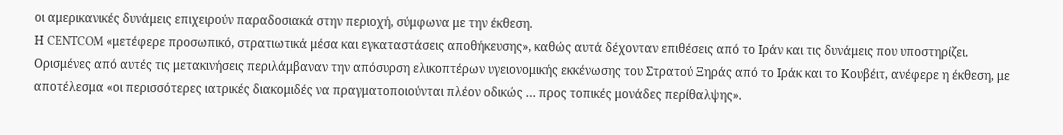οι αμερικανικές δυνάμεις επιχειρούν παραδοσιακά στην περιοχή, σύμφωνα με την έκθεση.
Η CENTCOM «μετέφερε προσωπικό, στρατιωτικά μέσα και εγκαταστάσεις αποθήκευσης», καθώς αυτά δέχονταν επιθέσεις από το Ιράν και τις δυνάμεις που υποστηρίζει.
Ορισμένες από αυτές τις μετακινήσεις περιλάμβαναν την απόσυρση ελικοπτέρων υγειονομικής εκκένωσης του Στρατού Ξηράς από το Ιράκ και το Κουβέιτ, ανέφερε η έκθεση, με αποτέλεσμα «οι περισσότερες ιατρικές διακομιδές να πραγματοποιούνται πλέον οδικώς … προς τοπικές μονάδες περίθαλψης».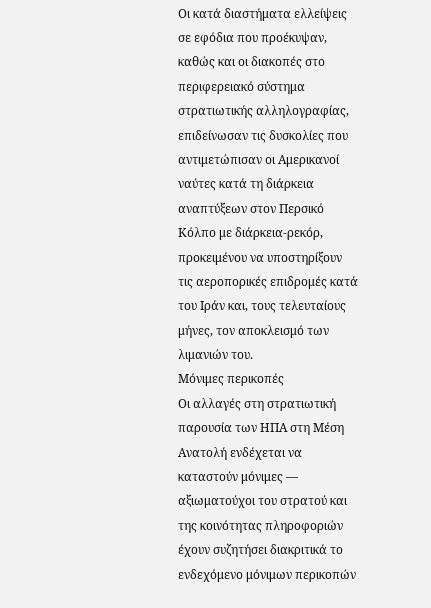Οι κατά διαστήματα ελλείψεις σε εφόδια που προέκυψαν, καθώς και οι διακοπές στο περιφερειακό σύστημα στρατιωτικής αλληλογραφίας, επιδείνωσαν τις δυσκολίες που αντιμετώπισαν οι Αμερικανοί ναύτες κατά τη διάρκεια αναπτύξεων στον Περσικό Κόλπο με διάρκεια-ρεκόρ, προκειμένου να υποστηρίξουν τις αεροπορικές επιδρομές κατά του Ιράν και, τους τελευταίους μήνες, τον αποκλεισμό των λιμανιών του.
Μόνιμες περικοπές
Οι αλλαγές στη στρατιωτική παρουσία των ΗΠΑ στη Μέση Ανατολή ενδέχεται να καταστούν μόνιμες — αξιωματούχοι του στρατού και της κοινότητας πληροφοριών έχουν συζητήσει διακριτικά το ενδεχόμενο μόνιμων περικοπών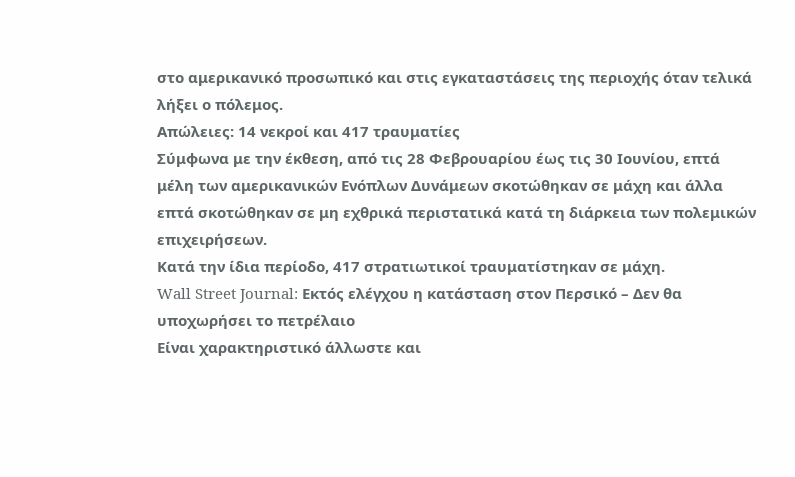στο αμερικανικό προσωπικό και στις εγκαταστάσεις της περιοχής όταν τελικά λήξει ο πόλεμος.
Απώλειες: 14 νεκροί και 417 τραυματίες
Σύμφωνα με την έκθεση, από τις 28 Φεβρουαρίου έως τις 30 Ιουνίου, επτά μέλη των αμερικανικών Ενόπλων Δυνάμεων σκοτώθηκαν σε μάχη και άλλα επτά σκοτώθηκαν σε μη εχθρικά περιστατικά κατά τη διάρκεια των πολεμικών επιχειρήσεων.
Κατά την ίδια περίοδο, 417 στρατιωτικοί τραυματίστηκαν σε μάχη.
Wall Street Journal: Εκτός ελέγχου η κατάσταση στον Περσικό – Δεν θα υποχωρήσει το πετρέλαιο
Είναι χαρακτηριστικό άλλωστε και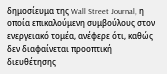δημοσίευμα της Wall Street Journal, η οποία επικαλούμενη συμβούλους στον ενεργειακό τομέα, ανέφερε ότι, καθώς δεν διαφαίνεται προοπτική διευθέτησης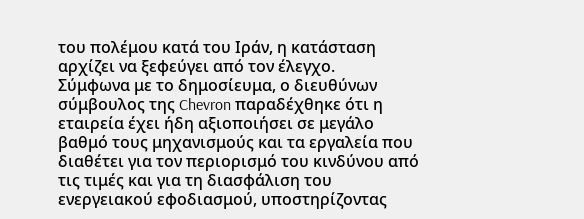του πολέμου κατά του Ιράν, η κατάσταση αρχίζει να ξεφεύγει από τον έλεγχο.
Σύμφωνα με το δημοσίευμα, ο διευθύνων σύμβουλος της Chevron παραδέχθηκε ότι η εταιρεία έχει ήδη αξιοποιήσει σε μεγάλο βαθμό τους μηχανισμούς και τα εργαλεία που διαθέτει για τον περιορισμό του κινδύνου από τις τιμές και για τη διασφάλιση του ενεργειακού εφοδιασμού, υποστηρίζοντας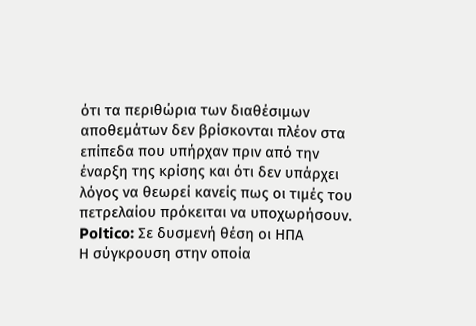ότι τα περιθώρια των διαθέσιμων αποθεμάτων δεν βρίσκονται πλέον στα επίπεδα που υπήρχαν πριν από την έναρξη της κρίσης και ότι δεν υπάρχει λόγος να θεωρεί κανείς πως οι τιμές του πετρελαίου πρόκειται να υποχωρήσουν.
Poltico: Σε δυσμενή θέση οι ΗΠΑ
Η σύγκρουση στην οποία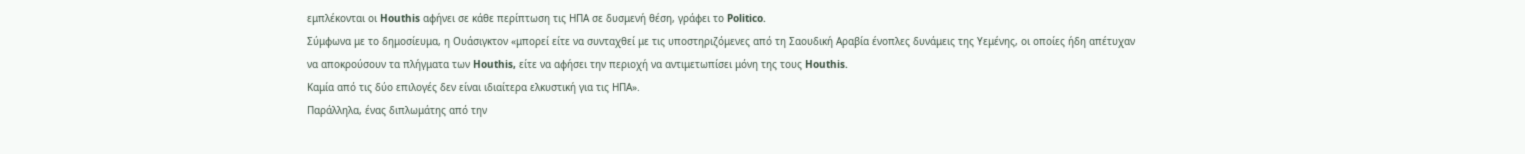εμπλέκονται οι Houthis αφήνει σε κάθε περίπτωση τις ΗΠΑ σε δυσμενή θέση, γράφει το Politico.
Σύμφωνα με το δημοσίευμα, η Ουάσιγκτον «μπορεί είτε να συνταχθεί με τις υποστηριζόμενες από τη Σαουδική Αραβία ένοπλες δυνάμεις της Υεμένης, οι οποίες ήδη απέτυχαν να αποκρούσουν τα πλήγματα των Houthis, είτε να αφήσει την περιοχή να αντιμετωπίσει μόνη της τους Houthis.
Καμία από τις δύο επιλογές δεν είναι ιδιαίτερα ελκυστική για τις ΗΠΑ».
Παράλληλα, ένας διπλωμάτης από την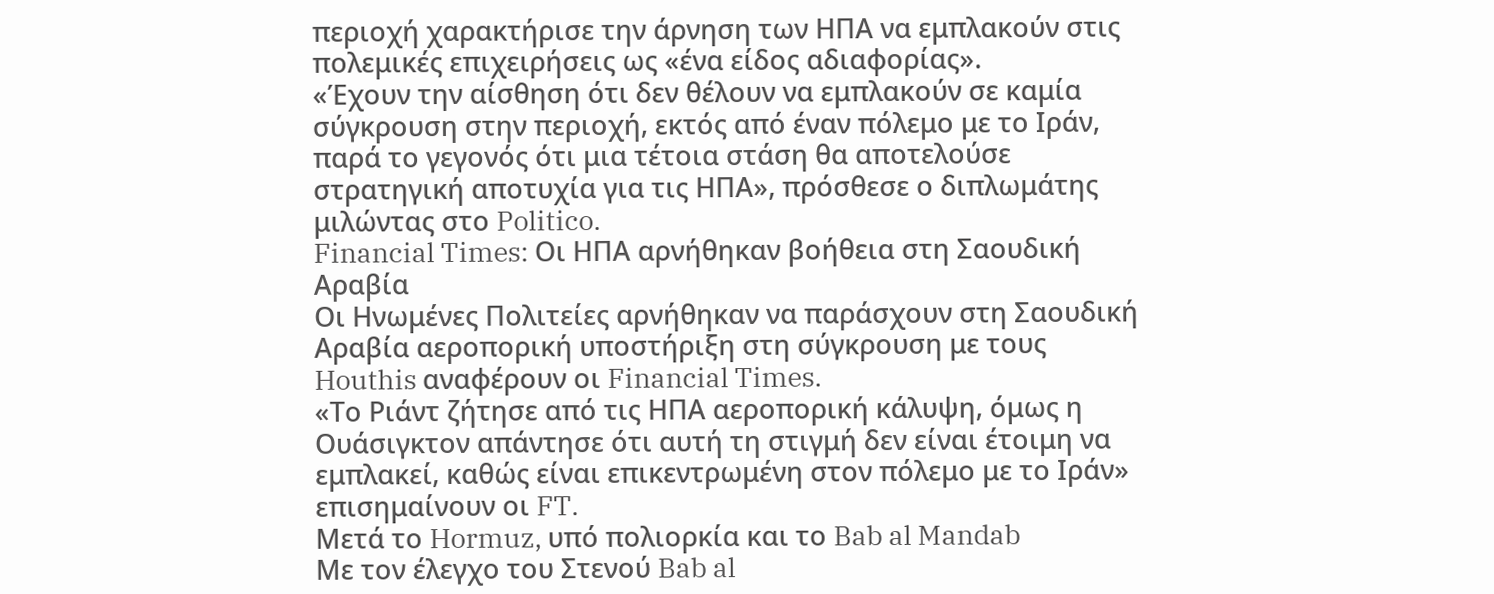περιοχή χαρακτήρισε την άρνηση των ΗΠΑ να εμπλακούν στις πολεμικές επιχειρήσεις ως «ένα είδος αδιαφορίας».
«Έχουν την αίσθηση ότι δεν θέλουν να εμπλακούν σε καμία σύγκρουση στην περιοχή, εκτός από έναν πόλεμο με το Ιράν, παρά το γεγονός ότι μια τέτοια στάση θα αποτελούσε στρατηγική αποτυχία για τις ΗΠΑ», πρόσθεσε ο διπλωμάτης μιλώντας στο Politico.
Financial Times: Οι ΗΠΑ αρνήθηκαν βοήθεια στη Σαουδική Αραβία
Οι Ηνωμένες Πολιτείες αρνήθηκαν να παράσχουν στη Σαουδική Αραβία αεροπορική υποστήριξη στη σύγκρουση με τους Houthis αναφέρουν οι Financial Times.
«Το Ριάντ ζήτησε από τις ΗΠΑ αεροπορική κάλυψη, όμως η Ουάσιγκτον απάντησε ότι αυτή τη στιγμή δεν είναι έτοιμη να εμπλακεί, καθώς είναι επικεντρωμένη στον πόλεμο με το Ιράν» επισημαίνουν οι FT.
Μετά το Hormuz, υπό πολιορκία και το Bab al Mandab
Με τον έλεγχο του Στενού Bab al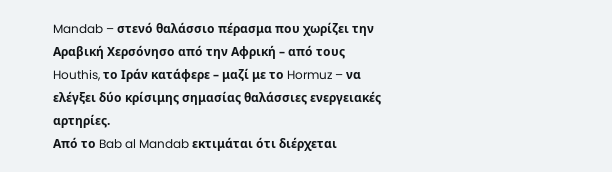Mandab – στενό θαλάσσιο πέρασμα που χωρίζει την Αραβική Χερσόνησο από την Αφρική – από τους Houthis, το Ιράν κατάφερε – μαζί με το Hormuz – να ελέγξει δύο κρίσιμης σημασίας θαλάσσιες ενεργειακές αρτηρίες.
Από το Bab al Mandab εκτιμάται ότι διέρχεται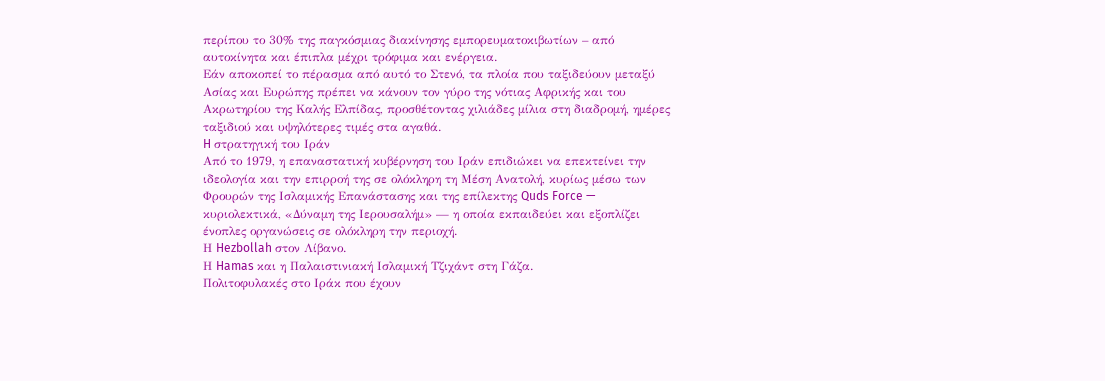περίπου το 30% της παγκόσμιας διακίνησης εμπορευματοκιβωτίων – από αυτοκίνητα και έπιπλα μέχρι τρόφιμα και ενέργεια.
Εάν αποκοπεί το πέρασμα από αυτό το Στενό, τα πλοία που ταξιδεύουν μεταξύ Ασίας και Ευρώπης πρέπει να κάνουν τον γύρο της νότιας Αφρικής και του Ακρωτηρίου της Καλής Ελπίδας, προσθέτοντας χιλιάδες μίλια στη διαδρομή, ημέρες ταξιδιού και υψηλότερες τιμές στα αγαθά.
H στρατηγική του Ιράν
Από το 1979, η επαναστατική κυβέρνηση του Ιράν επιδιώκει να επεκτείνει την ιδεολογία και την επιρροή της σε ολόκληρη τη Μέση Ανατολή, κυρίως μέσω των Φρουρών της Ισλαμικής Επανάστασης και της επίλεκτης Quds Force — κυριολεκτικά, «Δύναμη της Ιερουσαλήμ» — η οποία εκπαιδεύει και εξοπλίζει ένοπλες οργανώσεις σε ολόκληρη την περιοχή.
Η Hezbollah στον Λίβανο.
Η Hamas και η Παλαιστινιακή Ισλαμική Τζιχάντ στη Γάζα.
Πολιτοφυλακές στο Ιράκ που έχουν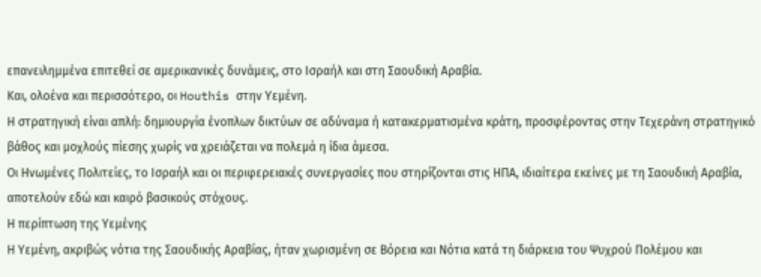επανειλημμένα επιτεθεί σε αμερικανικές δυνάμεις, στο Ισραήλ και στη Σαουδική Αραβία.
Και, ολοένα και περισσότερο, οι Houthis στην Υεμένη.
Η στρατηγική είναι απλή: δημιουργία ένοπλων δικτύων σε αδύναμα ή κατακερματισμένα κράτη, προσφέροντας στην Τεχεράνη στρατηγικό βάθος και μοχλούς πίεσης χωρίς να χρειάζεται να πολεμά η ίδια άμεσα.
Οι Ηνωμένες Πολιτείες, το Ισραήλ και οι περιφερειακές συνεργασίες που στηρίζονται στις ΗΠΑ, ιδιαίτερα εκείνες με τη Σαουδική Αραβία, αποτελούν εδώ και καιρό βασικούς στόχους.
Η περίπτωση της Υεμένης
Η Υεμένη, ακριβώς νότια της Σαουδικής Αραβίας, ήταν χωρισμένη σε Βόρεια και Νότια κατά τη διάρκεια του Ψυχρού Πολέμου και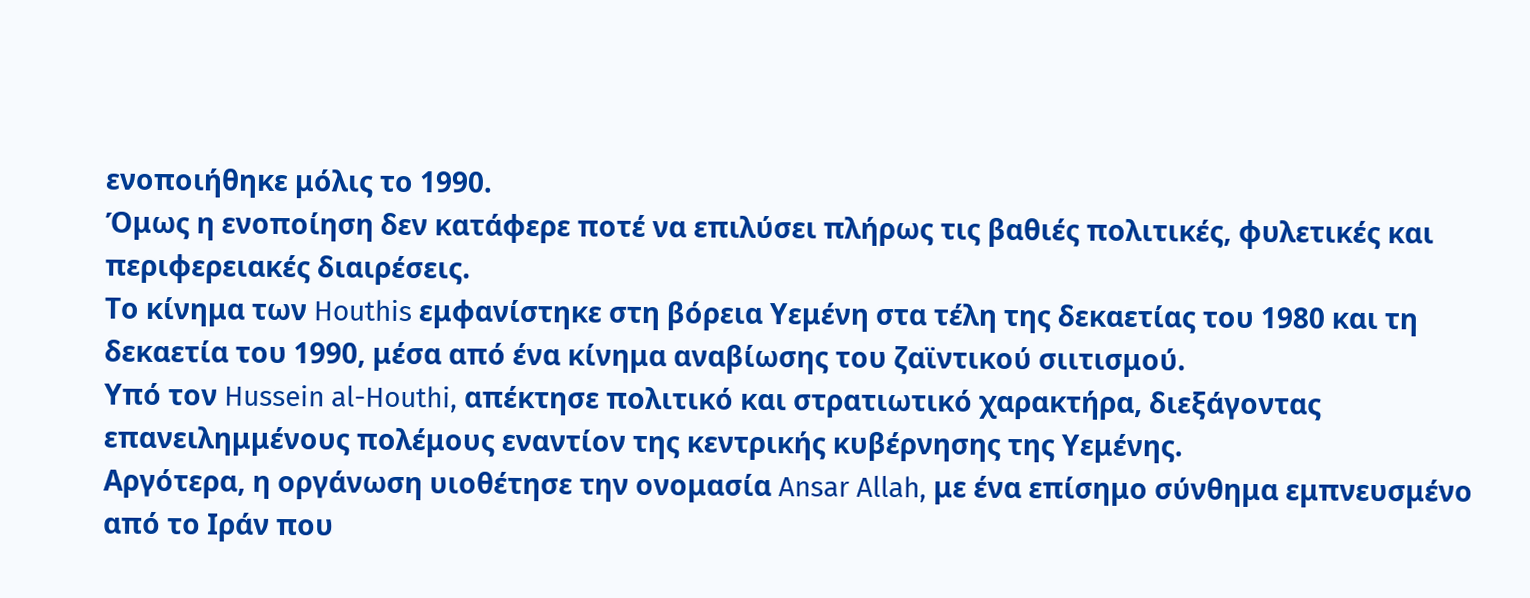ενοποιήθηκε μόλις το 1990.
Όμως η ενοποίηση δεν κατάφερε ποτέ να επιλύσει πλήρως τις βαθιές πολιτικές, φυλετικές και περιφερειακές διαιρέσεις.
Το κίνημα των Houthis εμφανίστηκε στη βόρεια Υεμένη στα τέλη της δεκαετίας του 1980 και τη δεκαετία του 1990, μέσα από ένα κίνημα αναβίωσης του ζαϊντικού σιιτισμού.
Υπό τον Hussein al-Houthi, απέκτησε πολιτικό και στρατιωτικό χαρακτήρα, διεξάγοντας επανειλημμένους πολέμους εναντίον της κεντρικής κυβέρνησης της Υεμένης.
Αργότερα, η οργάνωση υιοθέτησε την ονομασία Ansar Allah, με ένα επίσημο σύνθημα εμπνευσμένο από το Ιράν που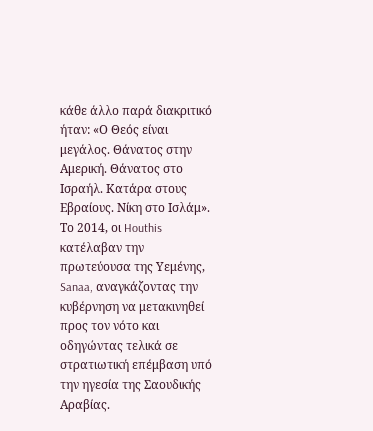κάθε άλλο παρά διακριτικό ήταν: «Ο Θεός είναι μεγάλος. Θάνατος στην Αμερική. Θάνατος στο Ισραήλ. Κατάρα στους Εβραίους. Νίκη στο Ισλάμ».
Το 2014, οι Houthis κατέλαβαν την πρωτεύουσα της Υεμένης, Sanaa, αναγκάζοντας την κυβέρνηση να μετακινηθεί προς τον νότο και οδηγώντας τελικά σε στρατιωτική επέμβαση υπό την ηγεσία της Σαουδικής Αραβίας.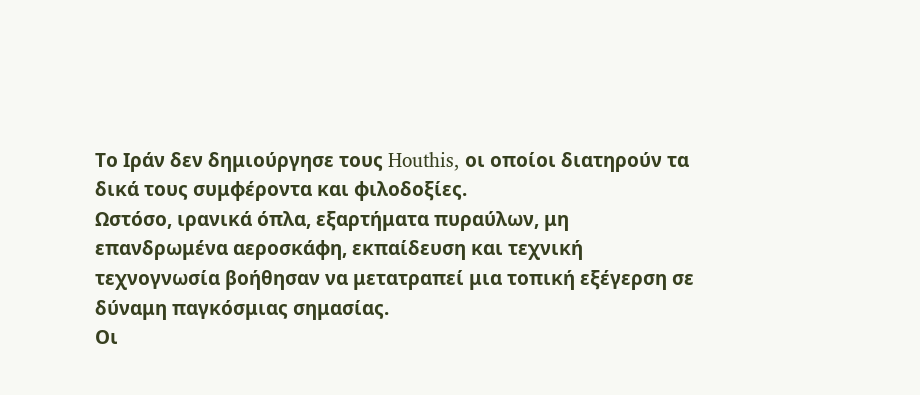Το Ιράν δεν δημιούργησε τους Houthis, οι οποίοι διατηρούν τα δικά τους συμφέροντα και φιλοδοξίες.
Ωστόσο, ιρανικά όπλα, εξαρτήματα πυραύλων, μη επανδρωμένα αεροσκάφη, εκπαίδευση και τεχνική τεχνογνωσία βοήθησαν να μετατραπεί μια τοπική εξέγερση σε δύναμη παγκόσμιας σημασίας.
Οι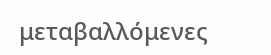μεταβαλλόμενες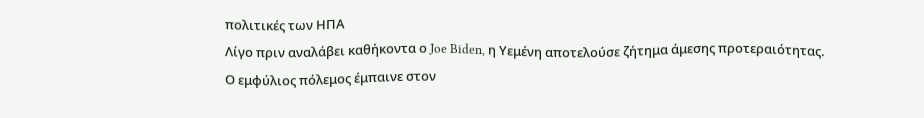πολιτικές των ΗΠΑ
Λίγο πριν αναλάβει καθήκοντα ο Joe Biden, η Υεμένη αποτελούσε ζήτημα άμεσης προτεραιότητας.
Ο εμφύλιος πόλεμος έμπαινε στον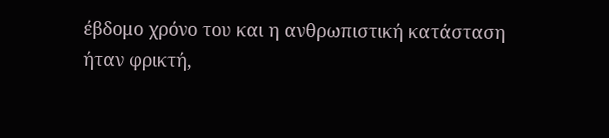έβδομο χρόνο του και η ανθρωπιστική κατάσταση ήταν φρικτή,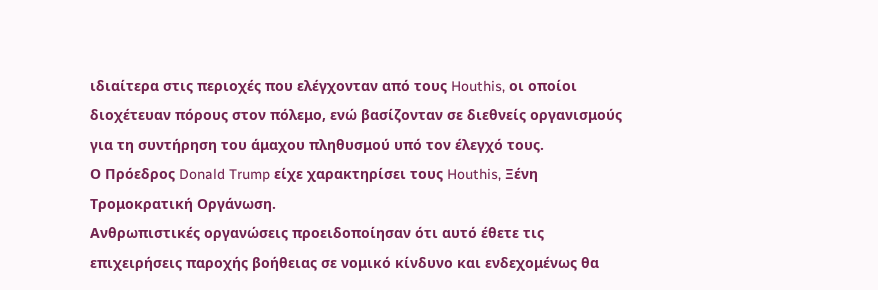ιδιαίτερα στις περιοχές που ελέγχονταν από τους Houthis, οι οποίοι διοχέτευαν πόρους στον πόλεμο, ενώ βασίζονταν σε διεθνείς οργανισμούς για τη συντήρηση του άμαχου πληθυσμού υπό τον έλεγχό τους.
Ο Πρόεδρος Donald Trump είχε χαρακτηρίσει τους Houthis, Ξένη Τρομοκρατική Οργάνωση.
Ανθρωπιστικές οργανώσεις προειδοποίησαν ότι αυτό έθετε τις επιχειρήσεις παροχής βοήθειας σε νομικό κίνδυνο και ενδεχομένως θα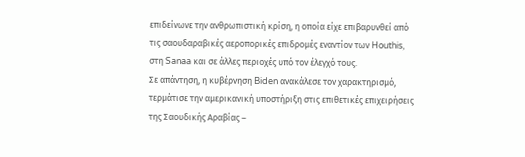επιδείνωνε την ανθρωπιστική κρίση, η οποία είχε επιβαρυνθεί από τις σαουδαραβικές αεροπορικές επιδρομές εναντίον των Houthis, στη Sanaa και σε άλλες περιοχές υπό τον έλεγχό τους.
Σε απάντηση, η κυβέρνηση Biden ανακάλεσε τον χαρακτηρισμό, τερμάτισε την αμερικανική υποστήριξη στις επιθετικές επιχειρήσεις της Σαουδικής Αραβίας –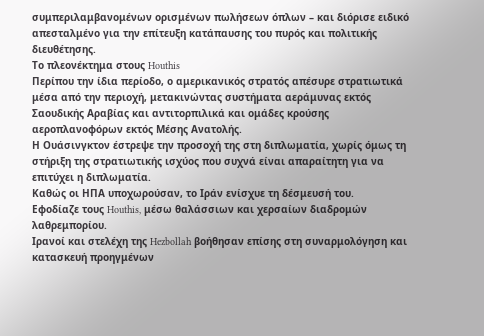συμπεριλαμβανομένων ορισμένων πωλήσεων όπλων – και διόρισε ειδικό απεσταλμένο για την επίτευξη κατάπαυσης του πυρός και πολιτικής διευθέτησης.
Το πλεονέκτημα στους Houthis
Περίπου την ίδια περίοδο, ο αμερικανικός στρατός απέσυρε στρατιωτικά μέσα από την περιοχή, μετακινώντας συστήματα αεράμυνας εκτός Σαουδικής Αραβίας και αντιτορπιλικά και ομάδες κρούσης αεροπλανοφόρων εκτός Μέσης Ανατολής.
Η Ουάσινγκτον έστρεψε την προσοχή της στη διπλωματία, χωρίς όμως τη στήριξη της στρατιωτικής ισχύος που συχνά είναι απαραίτητη για να επιτύχει η διπλωματία.
Καθώς οι ΗΠΑ υποχωρούσαν, το Ιράν ενίσχυε τη δέσμευσή του.
Εφοδίαζε τους Houthis, μέσω θαλάσσιων και χερσαίων διαδρομών λαθρεμπορίου.
Ιρανοί και στελέχη της Hezbollah βοήθησαν επίσης στη συναρμολόγηση και κατασκευή προηγμένων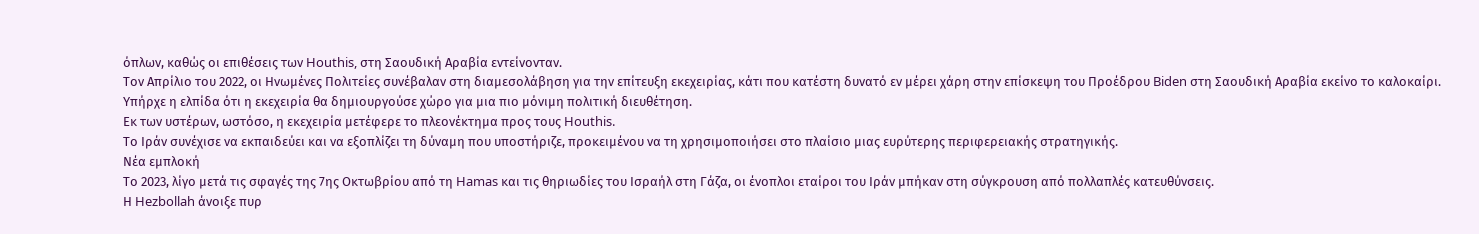όπλων, καθώς οι επιθέσεις των Houthis, στη Σαουδική Αραβία εντείνονταν.
Τον Απρίλιο του 2022, οι Ηνωμένες Πολιτείες συνέβαλαν στη διαμεσολάβηση για την επίτευξη εκεχειρίας, κάτι που κατέστη δυνατό εν μέρει χάρη στην επίσκεψη του Προέδρου Biden στη Σαουδική Αραβία εκείνο το καλοκαίρι.
Υπήρχε η ελπίδα ότι η εκεχειρία θα δημιουργούσε χώρο για μια πιο μόνιμη πολιτική διευθέτηση.
Εκ των υστέρων, ωστόσο, η εκεχειρία μετέφερε το πλεονέκτημα προς τους Houthis.
Το Ιράν συνέχισε να εκπαιδεύει και να εξοπλίζει τη δύναμη που υποστήριζε, προκειμένου να τη χρησιμοποιήσει στο πλαίσιο μιας ευρύτερης περιφερειακής στρατηγικής.
Νέα εμπλοκή
Το 2023, λίγο μετά τις σφαγές της 7ης Οκτωβρίου από τη Hamas και τις θηριωδίες του Ισραήλ στη Γάζα, οι ένοπλοι εταίροι του Ιράν μπήκαν στη σύγκρουση από πολλαπλές κατευθύνσεις.
Η Hezbollah άνοιξε πυρ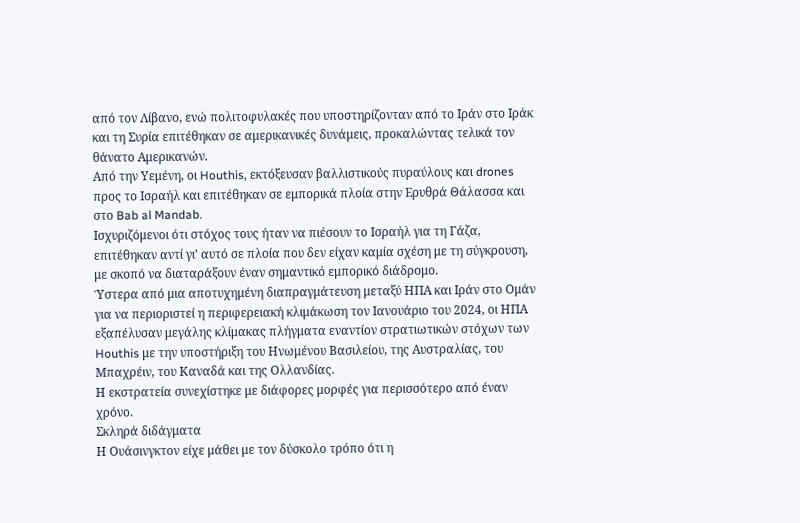από τον Λίβανο, ενώ πολιτοφυλακές που υποστηρίζονταν από το Ιράν στο Ιράκ και τη Συρία επιτέθηκαν σε αμερικανικές δυνάμεις, προκαλώντας τελικά τον θάνατο Αμερικανών.
Από την Υεμένη, οι Houthis, εκτόξευσαν βαλλιστικούς πυραύλους και drones προς το Ισραήλ και επιτέθηκαν σε εμπορικά πλοία στην Ερυθρά Θάλασσα και στο Bab al Mandab.
Ισχυριζόμενοι ότι στόχος τους ήταν να πιέσουν το Ισραήλ για τη Γάζα, επιτέθηκαν αντί γι’ αυτό σε πλοία που δεν είχαν καμία σχέση με τη σύγκρουση, με σκοπό να διαταράξουν έναν σημαντικό εμπορικό διάδρομο.
Ύστερα από μια αποτυχημένη διαπραγμάτευση μεταξύ ΗΠΑ και Ιράν στο Ομάν για να περιοριστεί η περιφερειακή κλιμάκωση τον Ιανουάριο του 2024, οι ΗΠΑ εξαπέλυσαν μεγάλης κλίμακας πλήγματα εναντίον στρατιωτικών στόχων των Houthis με την υποστήριξη του Ηνωμένου Βασιλείου, της Αυστραλίας, του Μπαχρέιν, του Καναδά και της Ολλανδίας.
Η εκστρατεία συνεχίστηκε με διάφορες μορφές για περισσότερο από έναν χρόνο.
Σκληρά διδάγματα
Η Ουάσινγκτον είχε μάθει με τον δύσκολο τρόπο ότι η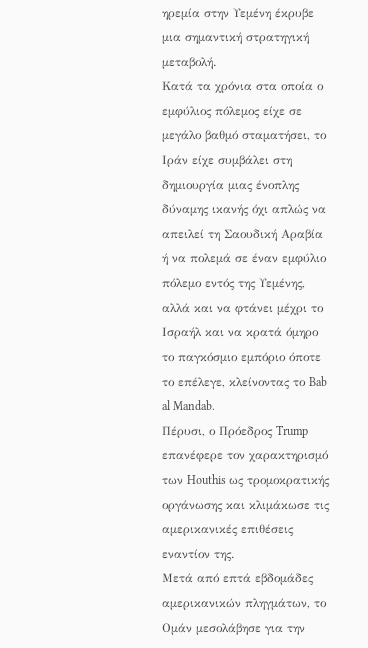ηρεμία στην Υεμένη έκρυβε μια σημαντική στρατηγική μεταβολή.
Κατά τα χρόνια στα οποία ο εμφύλιος πόλεμος είχε σε μεγάλο βαθμό σταματήσει, το Ιράν είχε συμβάλει στη δημιουργία μιας ένοπλης δύναμης ικανής όχι απλώς να απειλεί τη Σαουδική Αραβία ή να πολεμά σε έναν εμφύλιο πόλεμο εντός της Υεμένης, αλλά και να φτάνει μέχρι το Ισραήλ και να κρατά όμηρο το παγκόσμιο εμπόριο όποτε το επέλεγε, κλείνοντας το Bab al Mandab.
Πέρυσι, ο Πρόεδρος Trump επανέφερε τον χαρακτηρισμό των Houthis ως τρομοκρατικής οργάνωσης και κλιμάκωσε τις αμερικανικές επιθέσεις εναντίον της.
Μετά από επτά εβδομάδες αμερικανικών πληγμάτων, το Ομάν μεσολάβησε για την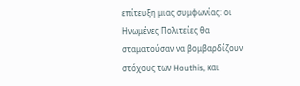επίτευξη μιας συμφωνίας: οι Ηνωμένες Πολιτείες θα σταματούσαν να βομβαρδίζουν στόχους των Houthis, και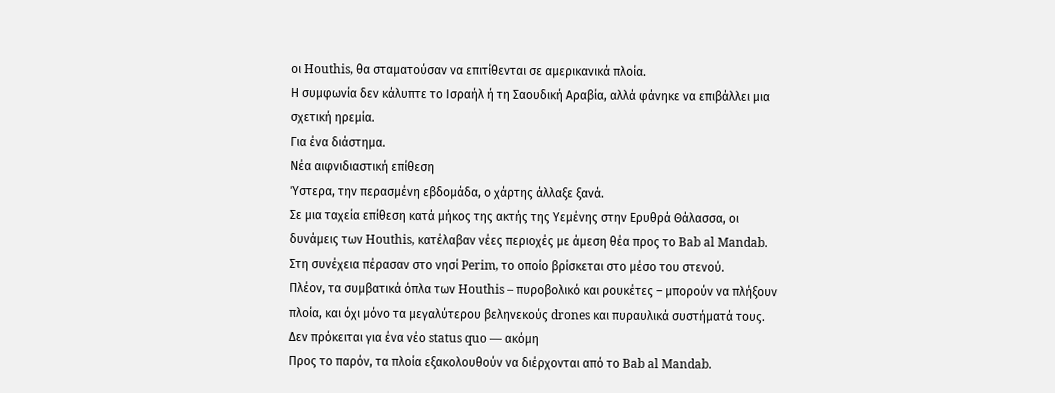οι Houthis, θα σταματούσαν να επιτίθενται σε αμερικανικά πλοία.
Η συμφωνία δεν κάλυπτε το Ισραήλ ή τη Σαουδική Αραβία, αλλά φάνηκε να επιβάλλει μια σχετική ηρεμία.
Για ένα διάστημα.
Νέα αιφνιδιαστική επίθεση
Ύστερα, την περασμένη εβδομάδα, ο χάρτης άλλαξε ξανά.
Σε μια ταχεία επίθεση κατά μήκος της ακτής της Υεμένης στην Ερυθρά Θάλασσα, οι δυνάμεις των Houthis, κατέλαβαν νέες περιοχές με άμεση θέα προς το Bab al Mandab.
Στη συνέχεια πέρασαν στο νησί Perim, το οποίο βρίσκεται στο μέσο του στενού.
Πλέον, τα συμβατικά όπλα των Houthis – πυροβολικό και ρουκέτες – μπορούν να πλήξουν πλοία, και όχι μόνο τα μεγαλύτερου βεληνεκούς drones και πυραυλικά συστήματά τους.
Δεν πρόκειται για ένα νέο status quo — ακόμη
Προς το παρόν, τα πλοία εξακολουθούν να διέρχονται από το Bab al Mandab.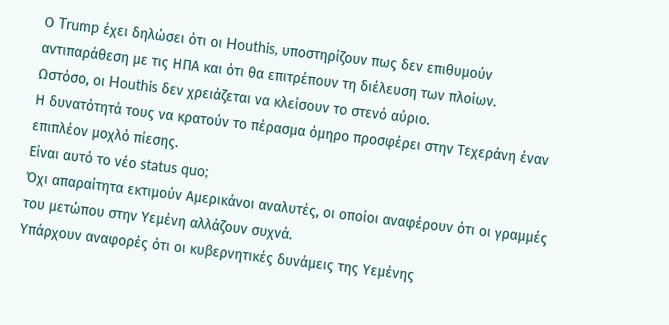Ο Trump έχει δηλώσει ότι οι Houthis, υποστηρίζουν πως δεν επιθυμούν αντιπαράθεση με τις ΗΠΑ και ότι θα επιτρέπουν τη διέλευση των πλοίων.
Ωστόσο, οι Houthis δεν χρειάζεται να κλείσουν το στενό αύριο.
Η δυνατότητά τους να κρατούν το πέρασμα όμηρο προσφέρει στην Τεχεράνη έναν επιπλέον μοχλό πίεσης.
Είναι αυτό το νέο status quo;
Όχι απαραίτητα εκτιμούν Αμερικάνοι αναλυτές, οι οποίοι αναφέρουν ότι οι γραμμές του μετώπου στην Υεμένη αλλάζουν συχνά.
Υπάρχουν αναφορές ότι οι κυβερνητικές δυνάμεις της Υεμένης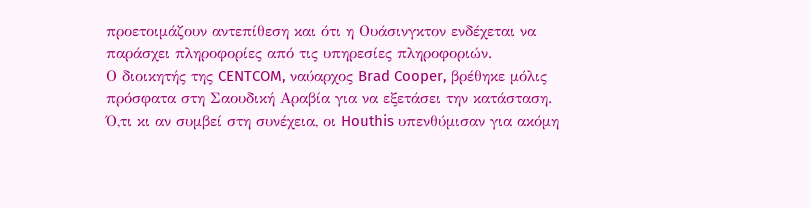προετοιμάζουν αντεπίθεση και ότι η Ουάσινγκτον ενδέχεται να παράσχει πληροφορίες από τις υπηρεσίες πληροφοριών.
Ο διοικητής της CENTCOM, ναύαρχος Brad Cooper, βρέθηκε μόλις πρόσφατα στη Σαουδική Αραβία για να εξετάσει την κατάσταση.
Ό,τι κι αν συμβεί στη συνέχεια, οι Houthis υπενθύμισαν για ακόμη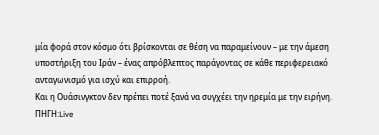μία φορά στον κόσμο ότι βρίσκονται σε θέση να παραμείνουν – με την άμεση υποστήριξη του Ιράν – ένας απρόβλεπτος παράγοντας σε κάθε περιφερειακό ανταγωνισμό για ισχύ και επιρροή.
Και η Ουάσινγκτον δεν πρέπει ποτέ ξανά να συγχέει την ηρεμία με την ειρήνη.
ΠΗΓΗ:Live